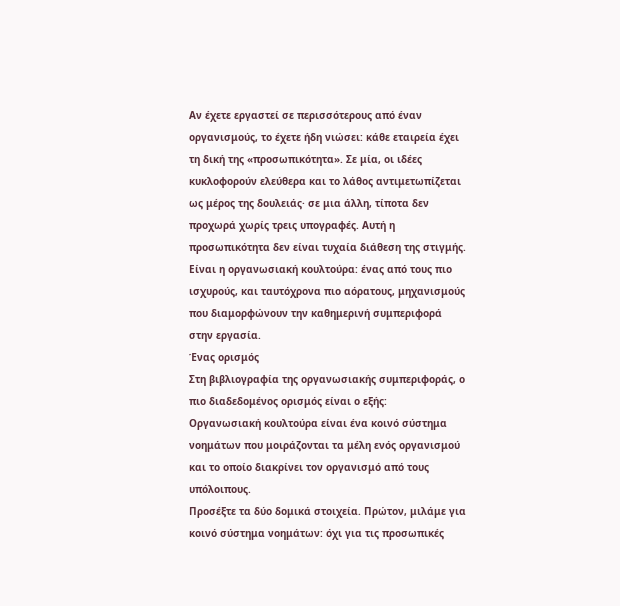Αν έχετε εργαστεί σε περισσότερους από έναν οργανισμούς, το έχετε ήδη νιώσει: κάθε εταιρεία έχει τη δική της «προσωπικότητα». Σε μία, οι ιδέες κυκλοφορούν ελεύθερα και το λάθος αντιμετωπίζεται ως μέρος της δουλειάς· σε μια άλλη, τίποτα δεν προχωρά χωρίς τρεις υπογραφές. Αυτή η προσωπικότητα δεν είναι τυχαία διάθεση της στιγμής. Είναι η οργανωσιακή κουλτούρα: ένας από τους πιο ισχυρούς, και ταυτόχρονα πιο αόρατους, μηχανισμούς που διαμορφώνουν την καθημερινή συμπεριφορά στην εργασία.
Ένας ορισμός
Στη βιβλιογραφία της οργανωσιακής συμπεριφοράς, ο πιο διαδεδομένος ορισμός είναι ο εξής:
Οργανωσιακή κουλτούρα είναι ένα κοινό σύστημα νοημάτων που μοιράζονται τα μέλη ενός οργανισμού και το οποίο διακρίνει τον οργανισμό από τους υπόλοιπους.
Προσέξτε τα δύο δομικά στοιχεία. Πρώτον, μιλάμε για κοινό σύστημα νοημάτων: όχι για τις προσωπικές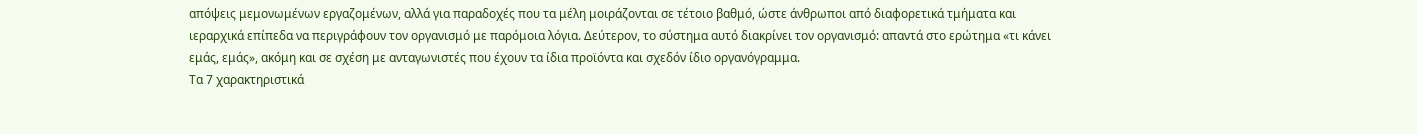απόψεις μεμονωμένων εργαζομένων, αλλά για παραδοχές που τα μέλη μοιράζονται σε τέτοιο βαθμό, ώστε άνθρωποι από διαφορετικά τμήματα και ιεραρχικά επίπεδα να περιγράφουν τον οργανισμό με παρόμοια λόγια. Δεύτερον, το σύστημα αυτό διακρίνει τον οργανισμό: απαντά στο ερώτημα «τι κάνει εμάς, εμάς», ακόμη και σε σχέση με ανταγωνιστές που έχουν τα ίδια προϊόντα και σχεδόν ίδιο οργανόγραμμα.
Τα 7 χαρακτηριστικά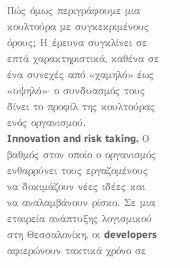Πώς όμως περιγράφουμε μια κουλτούρα με συγκεκριμένους όρους; Η έρευνα συγκλίνει σε επτά χαρακτηριστικά, καθένα σε ένα συνεχές από «χαμηλό» έως «υψηλό»· ο συνδυασμός τους δίνει το προφίλ της κουλτούρας ενός οργανισμού.
Innovation and risk taking. Ο βαθμός στον οποίο ο οργανισμός ενθαρρύνει τους εργαζομένους να δοκιμάζουν νέες ιδέες και να αναλαμβάνουν ρίσκο. Σε μια εταιρεία ανάπτυξης λογισμικού στη Θεσσαλονίκη, οι developers αφιερώνουν τακτικά χρόνο σε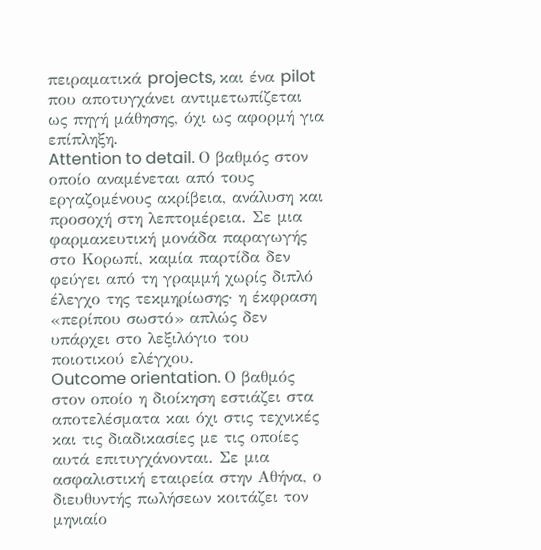πειραματικά projects, και ένα pilot που αποτυγχάνει αντιμετωπίζεται ως πηγή μάθησης, όχι ως αφορμή για επίπληξη.
Attention to detail. Ο βαθμός στον οποίο αναμένεται από τους εργαζομένους ακρίβεια, ανάλυση και προσοχή στη λεπτομέρεια. Σε μια φαρμακευτική μονάδα παραγωγής στο Κορωπί, καμία παρτίδα δεν φεύγει από τη γραμμή χωρίς διπλό έλεγχο της τεκμηρίωσης· η έκφραση «περίπου σωστό» απλώς δεν υπάρχει στο λεξιλόγιο του ποιοτικού ελέγχου.
Outcome orientation. Ο βαθμός στον οποίο η διοίκηση εστιάζει στα αποτελέσματα και όχι στις τεχνικές και τις διαδικασίες με τις οποίες αυτά επιτυγχάνονται. Σε μια ασφαλιστική εταιρεία στην Αθήνα, ο διευθυντής πωλήσεων κοιτάζει τον μηνιαίο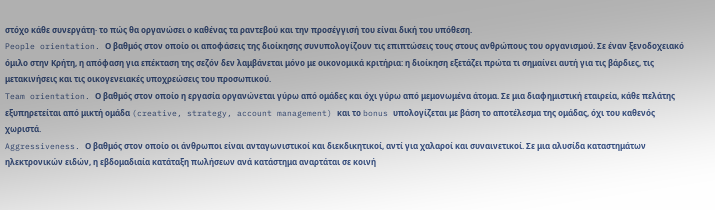στόχο κάθε συνεργάτη· το πώς θα οργανώσει ο καθένας τα ραντεβού και την προσέγγισή του είναι δική του υπόθεση.
People orientation. Ο βαθμός στον οποίο οι αποφάσεις της διοίκησης συνυπολογίζουν τις επιπτώσεις τους στους ανθρώπους του οργανισμού. Σε έναν ξενοδοχειακό όμιλο στην Κρήτη, η απόφαση για επέκταση της σεζόν δεν λαμβάνεται μόνο με οικονομικά κριτήρια: η διοίκηση εξετάζει πρώτα τι σημαίνει αυτή για τις βάρδιες, τις μετακινήσεις και τις οικογενειακές υποχρεώσεις του προσωπικού.
Team orientation. Ο βαθμός στον οποίο η εργασία οργανώνεται γύρω από ομάδες και όχι γύρω από μεμονωμένα άτομα. Σε μια διαφημιστική εταιρεία, κάθε πελάτης εξυπηρετείται από μικτή ομάδα (creative, strategy, account management) και το bonus υπολογίζεται με βάση το αποτέλεσμα της ομάδας, όχι του καθενός χωριστά.
Aggressiveness. Ο βαθμός στον οποίο οι άνθρωποι είναι ανταγωνιστικοί και διεκδικητικοί, αντί για χαλαροί και συναινετικοί. Σε μια αλυσίδα καταστημάτων ηλεκτρονικών ειδών, η εβδομαδιαία κατάταξη πωλήσεων ανά κατάστημα αναρτάται σε κοινή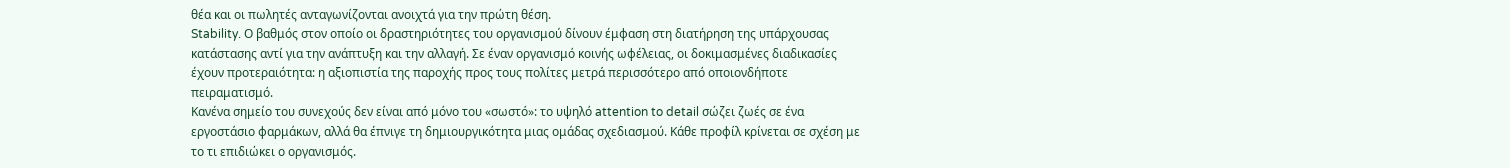θέα και οι πωλητές ανταγωνίζονται ανοιχτά για την πρώτη θέση.
Stability. Ο βαθμός στον οποίο οι δραστηριότητες του οργανισμού δίνουν έμφαση στη διατήρηση της υπάρχουσας κατάστασης αντί για την ανάπτυξη και την αλλαγή. Σε έναν οργανισμό κοινής ωφέλειας, οι δοκιμασμένες διαδικασίες έχουν προτεραιότητα: η αξιοπιστία της παροχής προς τους πολίτες μετρά περισσότερο από οποιονδήποτε πειραματισμό.
Κανένα σημείο του συνεχούς δεν είναι από μόνο του «σωστό»: το υψηλό attention to detail σώζει ζωές σε ένα εργοστάσιο φαρμάκων, αλλά θα έπνιγε τη δημιουργικότητα μιας ομάδας σχεδιασμού. Κάθε προφίλ κρίνεται σε σχέση με το τι επιδιώκει ο οργανισμός.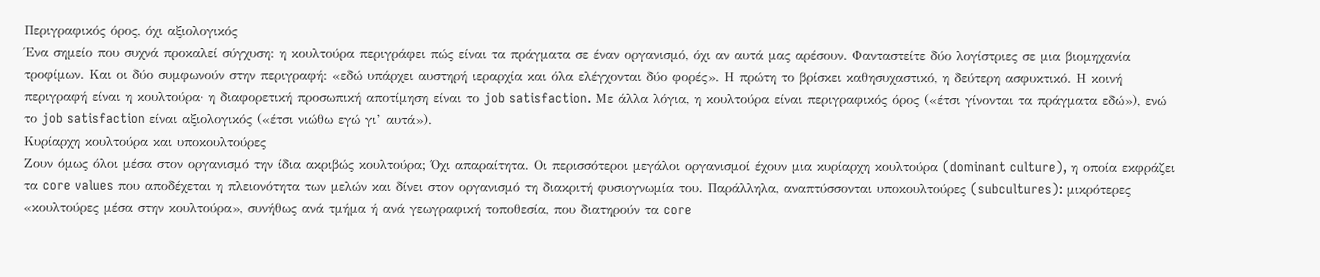Περιγραφικός όρος, όχι αξιολογικός
Ένα σημείο που συχνά προκαλεί σύγχυση: η κουλτούρα περιγράφει πώς είναι τα πράγματα σε έναν οργανισμό, όχι αν αυτά μας αρέσουν. Φανταστείτε δύο λογίστριες σε μια βιομηχανία τροφίμων. Και οι δύο συμφωνούν στην περιγραφή: «εδώ υπάρχει αυστηρή ιεραρχία και όλα ελέγχονται δύο φορές». Η πρώτη το βρίσκει καθησυχαστικό, η δεύτερη ασφυκτικό. Η κοινή περιγραφή είναι η κουλτούρα· η διαφορετική προσωπική αποτίμηση είναι το job satisfaction. Με άλλα λόγια, η κουλτούρα είναι περιγραφικός όρος («έτσι γίνονται τα πράγματα εδώ»), ενώ το job satisfaction είναι αξιολογικός («έτσι νιώθω εγώ γι’ αυτά»).
Κυρίαρχη κουλτούρα και υποκουλτούρες
Ζουν όμως όλοι μέσα στον οργανισμό την ίδια ακριβώς κουλτούρα; Όχι απαραίτητα. Οι περισσότεροι μεγάλοι οργανισμοί έχουν μια κυρίαρχη κουλτούρα (dominant culture), η οποία εκφράζει τα core values που αποδέχεται η πλειονότητα των μελών και δίνει στον οργανισμό τη διακριτή φυσιογνωμία του. Παράλληλα, αναπτύσσονται υποκουλτούρες (subcultures): μικρότερες «κουλτούρες μέσα στην κουλτούρα», συνήθως ανά τμήμα ή ανά γεωγραφική τοποθεσία, που διατηρούν τα core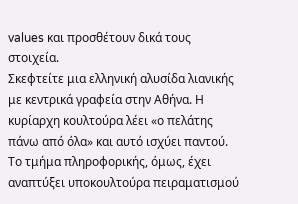values και προσθέτουν δικά τους στοιχεία.
Σκεφτείτε μια ελληνική αλυσίδα λιανικής με κεντρικά γραφεία στην Αθήνα. Η κυρίαρχη κουλτούρα λέει «ο πελάτης πάνω από όλα» και αυτό ισχύει παντού. Το τμήμα πληροφορικής, όμως, έχει αναπτύξει υποκουλτούρα πειραματισμού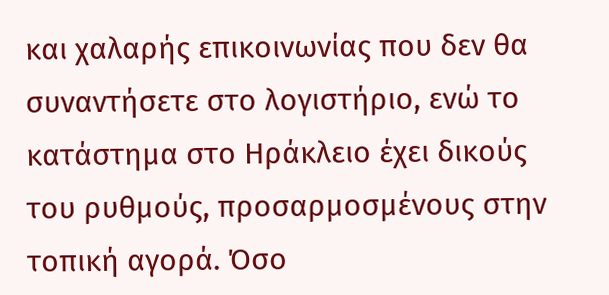και χαλαρής επικοινωνίας που δεν θα συναντήσετε στο λογιστήριο, ενώ το κατάστημα στο Ηράκλειο έχει δικούς του ρυθμούς, προσαρμοσμένους στην τοπική αγορά. Όσο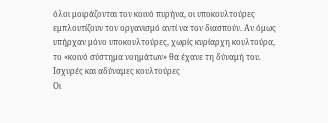όλοι μοιράζονται τον κοινό πυρήνα, οι υποκουλτούρες εμπλουτίζουν τον οργανισμό αντί να τον διασπούν. Αν όμως υπήρχαν μόνο υποκουλτούρες, χωρίς κυρίαρχη κουλτούρα, το «κοινό σύστημα νοημάτων» θα έχανε τη δύναμή του.
Ισχυρές και αδύναμες κουλτούρες
Οι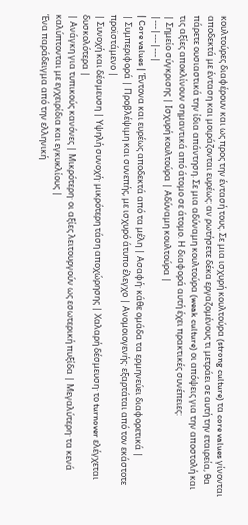κουλτούρες διαφέρουν και ως προς την έντασή τους. Σε μια ισχυρή κουλτούρα (strong culture) τα core values γίνονται αποδεκτά με ένταση και μοιράζονται ευρέως: αν ρωτήσετε δέκα εργαζομένους τι μετράει σε αυτή την εταιρεία, θα πάρετε ουσιαστικά την ίδια απάντηση. Σε μια αδύναμη κουλτούρα (weak culture) οι απόψεις για την αποστολή και τις αξίες αποκλίνουν σημαντικά από άτομο σε άτομο. Η διαφορά αυτή έχει πρακτικές συνέπειες:
| Σημείο σύγκρισης | Ισχυρή κουλτούρα | Αδύναμη κουλτούρα |
|---|---|---|
| Core values | Έντονα και ευρέως αποδεκτά από τα μέλη | Ασαφή· κάθε ομάδα τα ερμηνεύει διαφορετικά |
| Συμπεριφορά | Προβλέψιμη και συνεπής, με ισχυρό άτυπο έλεγχο | Ανομοιογενής· εξαρτάται από τον εκάστοτε προϊστάμενο |
| Συνοχή και δέσμευση | Υψηλή συνοχή· μικρότερη τάση αποχώρησης | Χαλαρή δέσμευση· το turnover ελέγχεται δυσκολότερα |
| Ανάγκη για τυπικούς κανόνες | Μικρότερη· οι αξίες λειτουργούν ως εσωτερική πυξίδα | Μεγαλύτερη· τα κενά καλύπτονται με εγχειρίδια και εγκυκλίους |
Ένα παράδειγμα από την ελληνική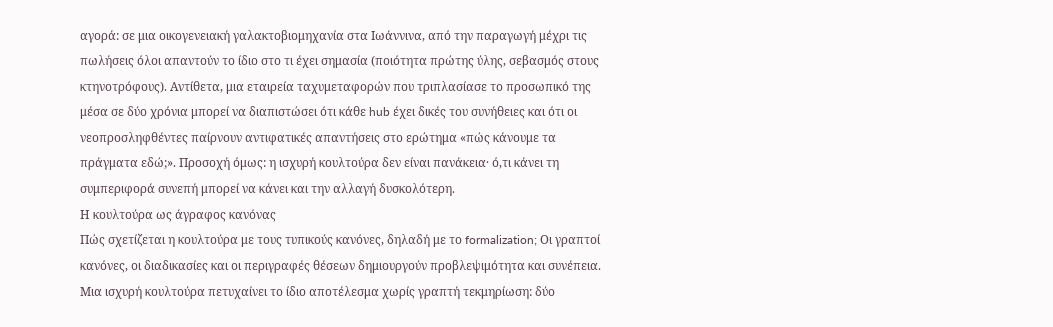αγορά: σε μια οικογενειακή γαλακτοβιομηχανία στα Ιωάννινα, από την παραγωγή μέχρι τις πωλήσεις όλοι απαντούν το ίδιο στο τι έχει σημασία (ποιότητα πρώτης ύλης, σεβασμός στους κτηνοτρόφους). Αντίθετα, μια εταιρεία ταχυμεταφορών που τριπλασίασε το προσωπικό της μέσα σε δύο χρόνια μπορεί να διαπιστώσει ότι κάθε hub έχει δικές του συνήθειες και ότι οι νεοπροσληφθέντες παίρνουν αντιφατικές απαντήσεις στο ερώτημα «πώς κάνουμε τα πράγματα εδώ;». Προσοχή όμως: η ισχυρή κουλτούρα δεν είναι πανάκεια· ό,τι κάνει τη συμπεριφορά συνεπή μπορεί να κάνει και την αλλαγή δυσκολότερη.
Η κουλτούρα ως άγραφος κανόνας
Πώς σχετίζεται η κουλτούρα με τους τυπικούς κανόνες, δηλαδή με το formalization; Οι γραπτοί κανόνες, οι διαδικασίες και οι περιγραφές θέσεων δημιουργούν προβλεψιμότητα και συνέπεια. Μια ισχυρή κουλτούρα πετυχαίνει το ίδιο αποτέλεσμα χωρίς γραπτή τεκμηρίωση: δύο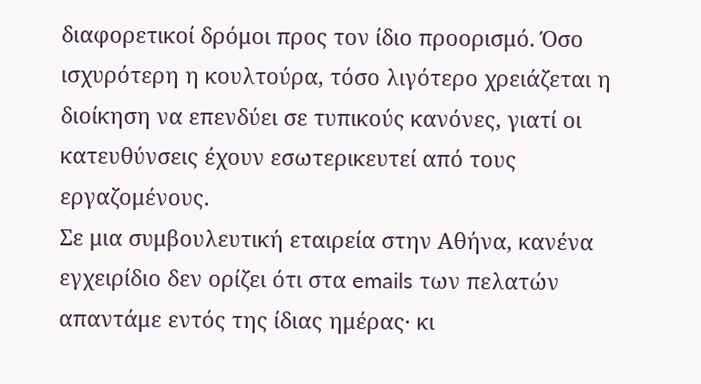διαφορετικοί δρόμοι προς τον ίδιο προορισμό. Όσο ισχυρότερη η κουλτούρα, τόσο λιγότερο χρειάζεται η διοίκηση να επενδύει σε τυπικούς κανόνες, γιατί οι κατευθύνσεις έχουν εσωτερικευτεί από τους εργαζομένους.
Σε μια συμβουλευτική εταιρεία στην Αθήνα, κανένα εγχειρίδιο δεν ορίζει ότι στα emails των πελατών απαντάμε εντός της ίδιας ημέρας· κι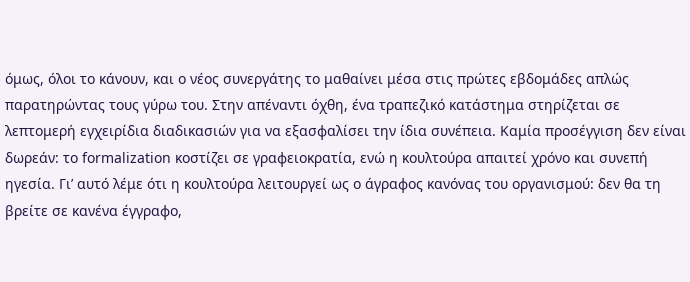όμως, όλοι το κάνουν, και ο νέος συνεργάτης το μαθαίνει μέσα στις πρώτες εβδομάδες απλώς παρατηρώντας τους γύρω του. Στην απέναντι όχθη, ένα τραπεζικό κατάστημα στηρίζεται σε λεπτομερή εγχειρίδια διαδικασιών για να εξασφαλίσει την ίδια συνέπεια. Καμία προσέγγιση δεν είναι δωρεάν: το formalization κοστίζει σε γραφειοκρατία, ενώ η κουλτούρα απαιτεί χρόνο και συνεπή ηγεσία. Γι’ αυτό λέμε ότι η κουλτούρα λειτουργεί ως ο άγραφος κανόνας του οργανισμού: δεν θα τη βρείτε σε κανένα έγγραφο,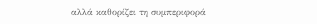αλλά καθορίζει τη συμπεριφορά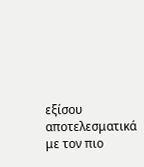εξίσου αποτελεσματικά με τον πιο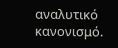αναλυτικό κανονισμό.